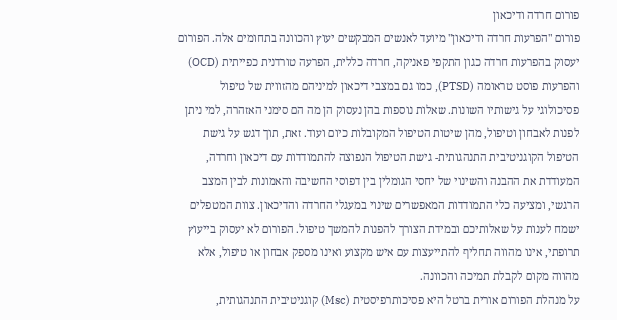פורום חרדה ודיכאון
פורום "הפרעות חרדה ודיכאון" מיועד לאנשים המבקשים יעוץ והכוונה בתחומים אלה. הפורום יעסוק בהפרעות חרדה כגון התקפי פאניקה, חרדה כללית, הפרעה טורדנית כפייתית (OCD) והפרעות פוסט טראומה (PTSD), כמו גם במצבי דיכאון למיניהם מהזווית של טיפול פסיכולוגי על גישותיו השונות. שאלות נוספות בהן נעסוק הן מה הם סימני האזהרה, למי ניתן לפנות לאבחון וטיפול, מהן שיטות הטיפול המקובלות כיום ועוד. זאת, תוך דגש על גישת הטיפול הקוגניטיבית התנהגותית- גישת הטיפול הנפוצה להתמודדות עם דיכאון וחרדה, המעודדת את ההבנה והשינוי של יחסי הגומלין בין דפוסי החשיבה והאמונות לבין המצב הרגשי, ומציעה כלי התמודדות המאפשרים שינוי במעגלי החרדה והדיכאון. צוות המטפלים ישמח לענות על שאלותיכם ובמידת הצורך להפנות להמשך טיפול. הפורום לא יעסוק בייעוץ תרופתי, אינו מהווה תחליף להתייעצות עם איש מקצוע ואינו מספק אבחון או טיפול, אלא מהווה מקום לקבלת תמיכה והכוונה.
על מנהלת הפורום אורית ברטל היא פסיכותרפיסטית (Msc) קוגניטיבית התנהגותית,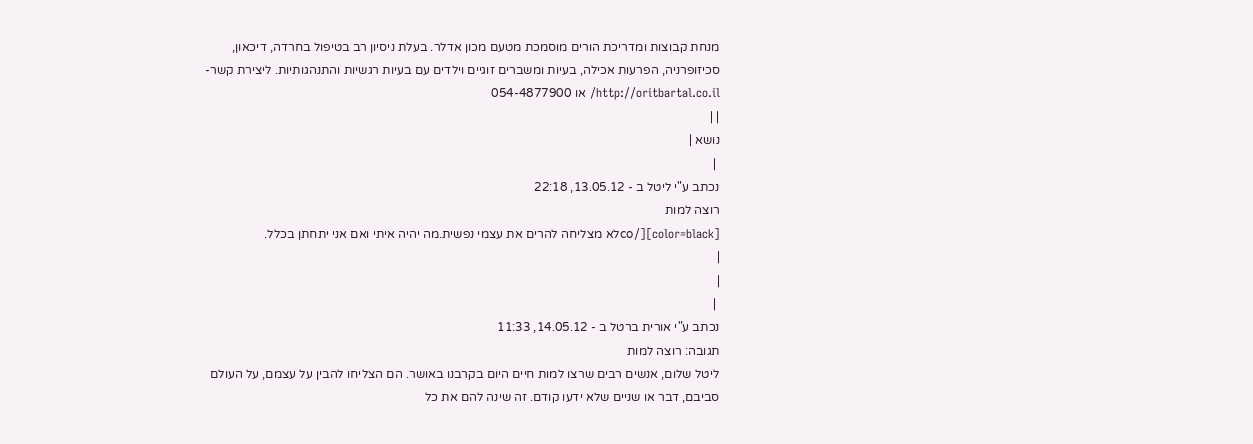מנחת קבוצות ומדריכת הורים מוסמכת מטעם מכון אדלר. בעלת ניסיון רב בטיפול בחרדה, דיכאון, סכיזופרניה, הפרעות אכילה, בעיות ומשברים זוגיים וילדים עם בעיות רגשיות והתנהגותיות. ליצירת קשר- http://oritbartal.co.il/ או 054-4877900
| |
נושא |
 |
נכתב ע"י ליטל ב - 13.05.12, 22:18
רוצה למות
[color=black][/coלא מצליחה להרים את עצמי נפשית.מה יהיה איתי ואם אני יתחתן בכלל.
|
|
 |
נכתב ע"י אורית ברטל ב - 14.05.12, 11:33
תגובה: רוצה למות
ליטל שלום, אנשים רבים שרצו למות חיים היום בקרבנו באושר. הם הצליחו להבין על עצמם, על העולם סביבם, דבר או שניים שלא ידעו קודם. זה שינה להם את כל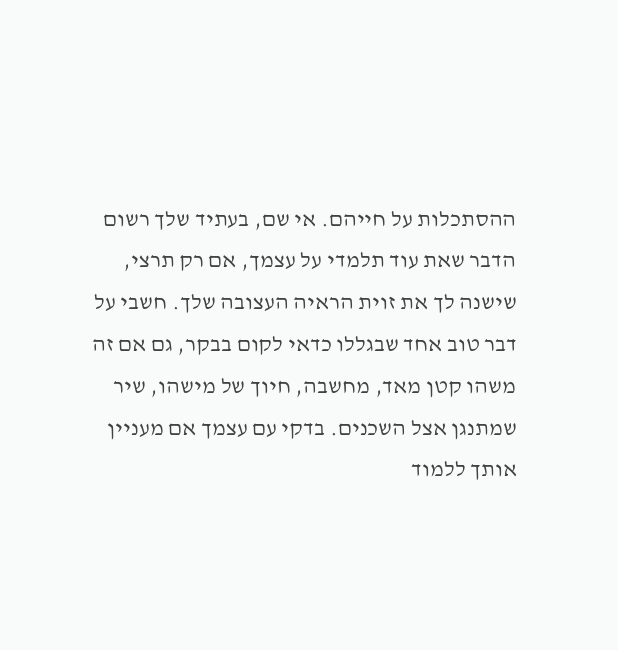ההסתכלות על חייהם. אי שם, בעתיד שלך רשום הדבר שאת עוד תלמדי על עצמך, אם רק תרצי, שישנה לך את זוית הראיה העצובה שלך. חשבי על דבר טוב אחד שבגללו כדאי לקום בבקר, גם אם זה משהו קטן מאד, מחשבה, חיוך של מישהו, שיר שמתנגן אצל השכנים. בדקי עם עצמך אם מעניין אותך ללמוד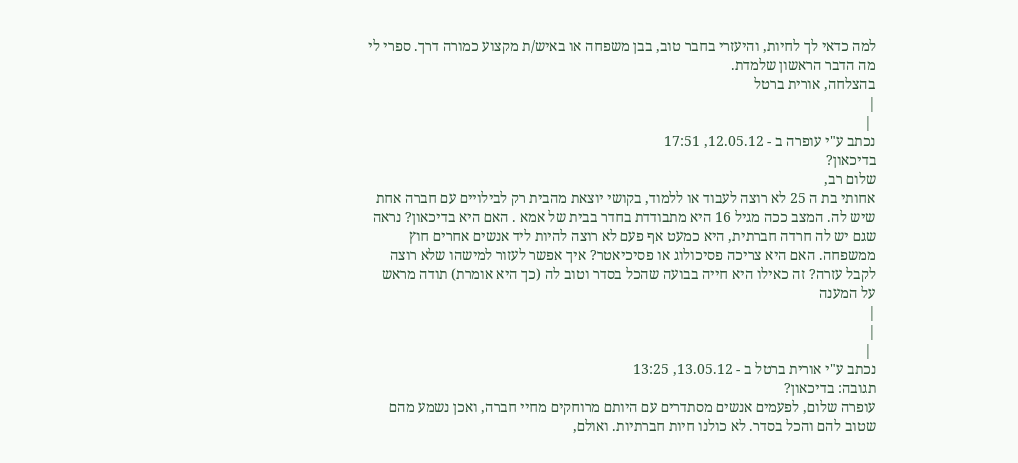למה כדאי לך לחיות, והיעזרי בחבר טוב, בבן משפחה או באיש/ת מקצוע כמורה דרך. ספרי לי מה הדבר הראשון שלמדת.
בהצלחה, אורית ברטל
|
 |
נכתב ע"י עופרה ב - 12.05.12, 17:51
בדיכאון?
שלום רב,
אחותי בת ה 25 לא רוצה לעבוד או ללמוד, בקושי יוצאת מהבית רק לבילויים עם חברה אחת שיש לה. המצב ככה מגיל 16 היא מתבודדת בחדר בבית של אמא . האם היא בדיכאון? נראה שגם יש לה חרדה חברתית, היא כמעט אף פעם לא רוצה להיות ליד אנשים אחרים חוץ ממשפחה. האם היא צריכה פסיכולוג או פסיכיאטר? איך אפשר לעזור למישהו שלא רוצה לקבל עזרה? זה כאילו היא חייה בבועה שהכל בסדר וטוב לה (כך היא אומרת) תודה מראש על המענה
|
|
 |
נכתב ע"י אורית ברטל ב - 13.05.12, 13:25
תגובה: בדיכאון?
עופרה שלום, לפעמים אנשים מסתדרים עם היותם מרוחקים מחיי חברה, ואכן נשמע מהם שטוב להם והכל בסדר. לא כולנו חיות חברתיות. ואולם,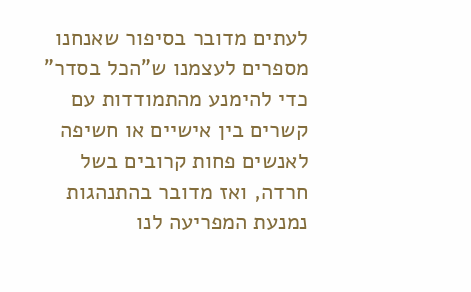לעתים מדובר בסיפור שאנחנו מספרים לעצמנו ש"הכל בסדר" כדי להימנע מהתמודדות עם קשרים בין אישיים או חשיפה לאנשים פחות קרובים בשל חרדה, ואז מדובר בהתנהגות נמנעת המפריעה לנו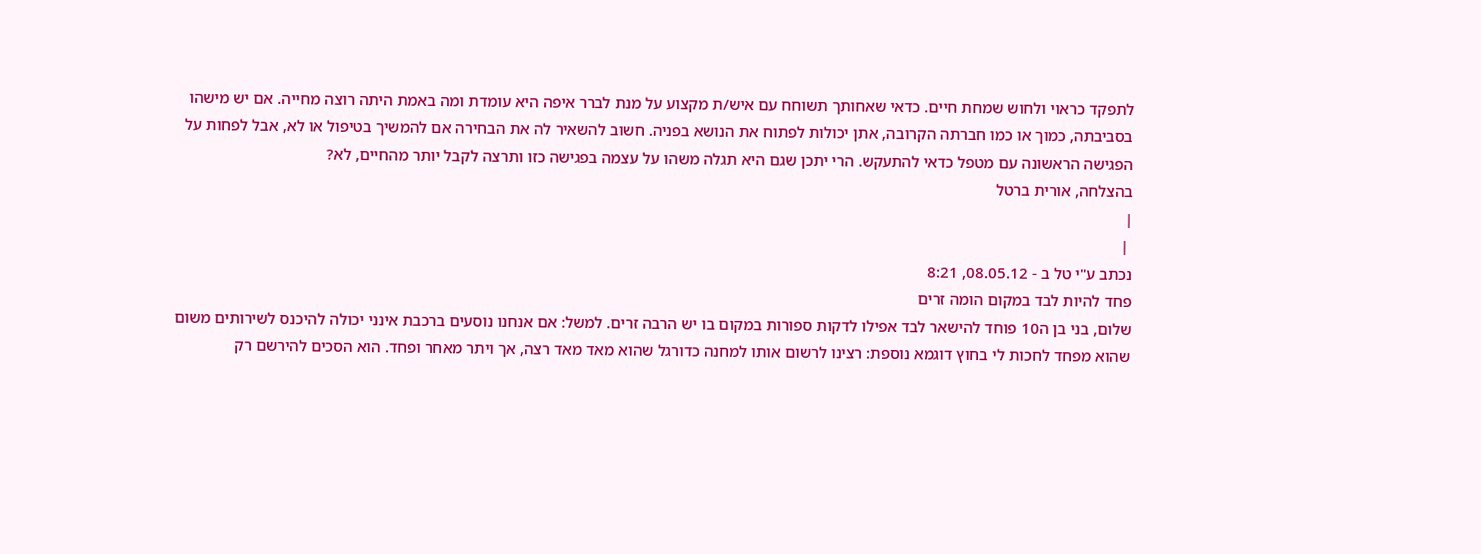לתפקד כראוי ולחוש שמחת חיים. כדאי שאחותך תשוחח עם איש/ת מקצוע על מנת לברר איפה היא עומדת ומה באמת היתה רוצה מחייה. אם יש מישהו בסביבתה, כמוך או כמו חברתה הקרובה, אתן יכולות לפתוח את הנושא בפניה. חשוב להשאיר לה את הבחירה אם להמשיך בטיפול או לא, אבל לפחות על הפגישה הראשונה עם מטפל כדאי להתעקש. הרי יתכן שגם היא תגלה משהו על עצמה בפגישה כזו ותרצה לקבל יותר מהחיים, לא?
בהצלחה, אורית ברטל
|
 |
נכתב ע"י טל ב - 08.05.12, 8:21
פחד להיות לבד במקום הומה זרים
שלום, בני בן ה10 פוחד להישאר לבד אפילו לדקות ספורות במקום בו יש הרבה זרים. למשל: אם אנחנו נוסעים ברכבת אינני יכולה להיכנס לשירותים משום שהוא מפחד לחכות לי בחוץ דוגמא נוספת: רצינו לרשום אותו למחנה כדורגל שהוא מאד מאד רצה, אך ויתר מאחר ופחד. הוא הסכים להירשם רק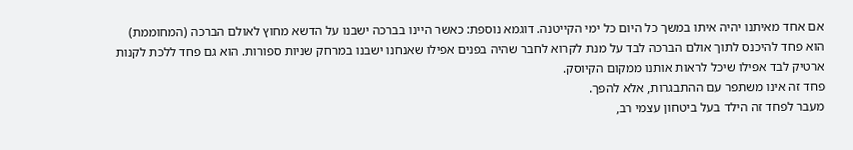אם אחד מאיתנו יהיה איתו במשך כל היום כל ימי הקייטנה. דוגמא נוספת: כאשר היינו בברכה ישבנו על הדשא מחוץ לאולם הברכה (המחוממת) הוא פחד להיכנס לתוך אולם הברכה לבד על מנת לקרוא לחבר שהיה בפנים אפילו שאנחנו ישבנו במרחק שניות ספורות. הוא גם פחד ללכת לקנות ארטיק לבד אפילו שיכל לראות אותנו ממקום הקיוסק.
פחד זה אינו משתפר עם ההתבגרות, אלא להפך.
מעבר לפחד זה הילד בעל ביטחון עצמי רב,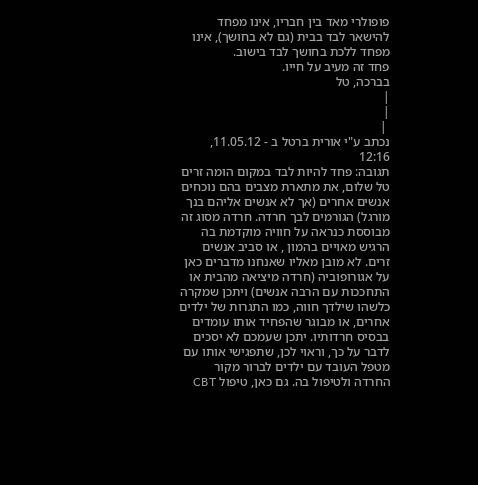פופולרי מאד בין חבריו, אינו מפחד להישאר לבד בבית (גם לא בחושך), אינו מפחד ללכת בחושך לבד בישוב.
פחד זה מעיב על חייו.
בברכה, טל
|
|
 |
נכתב ע"י אורית ברטל ב - 11.05.12, 12:16
תגובה: פחד להיות לבד במקום הומה זרים
טל שלום, את מתארת מצבים בהם נוכחים אנשים אחרים (אך לא אנשים אליהם בנך מורגל) הגורמים לבך חרדה. חרדה מסוג זה מבוססת כנראה על חוויה מוקדמת בה הרגיש מאויים בהמון , או סביב אנשים זרים. לא מובן מאליו שאנחנו מדברים כאן על אגורופוביה (חרדה מיציאה מהבית או התחככות עם הרבה אנשים) ויתכן שמקרה כלשהו שילדך חווה, כמו התגרות של ילדים אחרים, או מבוגר שהפחיד אותו עומדים בבסיס חרדותיו. יתכן שעמכם לא יסכים לדבר על כך, וראוי לכן, שתפגישי אותו עם מטפל העובד עם ילדים לברור מקור החרדה ולטיפול בה. גם כאן, טיפול CBT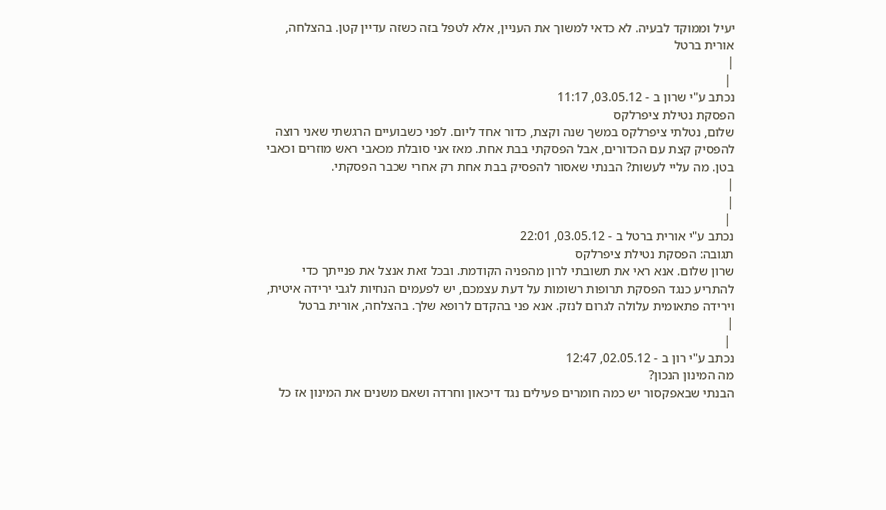יעיל וממוקד לבעיה. לא כדאי למשוך את העניין, אלא לטפל בזה כשזה עדיין קטן. בהצלחה, אורית ברטל
|
 |
נכתב ע"י שרון ב - 03.05.12, 11:17
הפסקת נטילת ציפרלקס
שלום, נטלתי ציפרלקס במשך שנה וקצת, כדור אחד ליום. לפני כשבועיים הרגשתי שאני רוצה להפסיק קצת עם הכדורים, אבל הפסקתי בבת אחת. מאז אני סובלת מכאבי ראש מוזרים וכאבי בטן. מה עליי לעשות? הבנתי שאסור להפסיק בבת אחת רק אחרי שכבר הפסקתי.
|
|
 |
נכתב ע"י אורית ברטל ב - 03.05.12, 22:01
תגובה: הפסקת נטילת ציפרלקס
שרון שלום. אנא ראי את תשובתי לרון מהפניה הקודמת. ובכל זאת אנצל את פנייתך כדי להתריע כנגד הפסקת תרופות רשומות על דעת עצמכם, יש לפעמים הנחיות לגבי ירידה איטית, וירידה פתאומית עלולה לגרום לנזק. אנא פני בהקדם לרופא שלך. בהצלחה, אורית ברטל
|
 |
נכתב ע"י רון ב - 02.05.12, 12:47
מה המינון הנכון?
הבנתי שבאפקסור יש כמה חומרים פעילים נגד דיכאון וחרדה ושאם משנים את המינון אז כל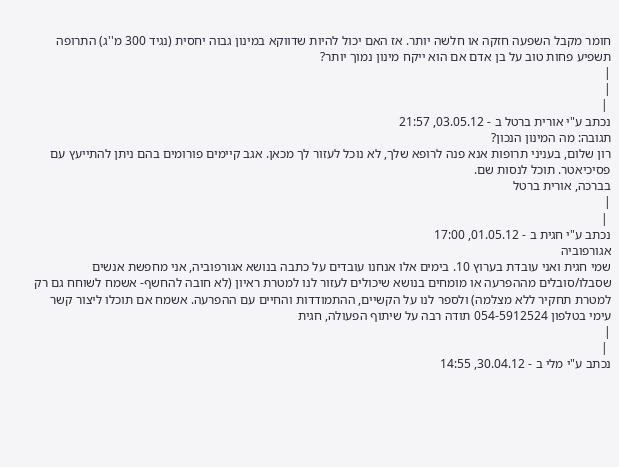חומר מקבל השפעה חזקה או חלשה יותר. אז האם יכול להיות שדווקא במינון גבוה יחסית (נגיד 300 מ''ג) התרופה תשפיע פחות טוב על בן אדם אם הוא ייקח מינון נמוך יותר?
|
|
 |
נכתב ע"י אורית ברטל ב - 03.05.12, 21:57
תגובה: מה המינון הנכון?
רון שלום, בעניני תרופות אנא פנה לרופא שלך, לא נוכל לעזור לך מכאן. אגב קיימים פורומים בהם ניתן להתייעץ עם פסיכיאטר. תוכל לנסות שם.
בברכה, אורית ברטל
|
 |
נכתב ע"י חגית ב - 01.05.12, 17:00
אגורפוביה
שמי חגית ואני עובדת בערוץ 10. בימים אלו אנחנו עובדים על כתבה בנושא אגורפוביה, אני מחפשת אנשים שסבלו/סובלים מההפרעה או מומחים בנושא שיכולים לעזור לנו למטרת ראיון (לא חובה להחשף- אשמח לשוחח גם רק למטרת תחקיר ללא מצלמה) ולספר לנו על הקשיים, ההתמודדות והחיים עם ההפרעה. אשמח אם תוכלו ליצור קשר עימי בטלפון 054-5912524 תודה רבה על שיתוף הפעולה, חגית
|
 |
נכתב ע"י מלי ב - 30.04.12, 14:55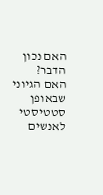האם נכון הדבר?
האם הגיוני שבאופן סטטיסטי לאנשים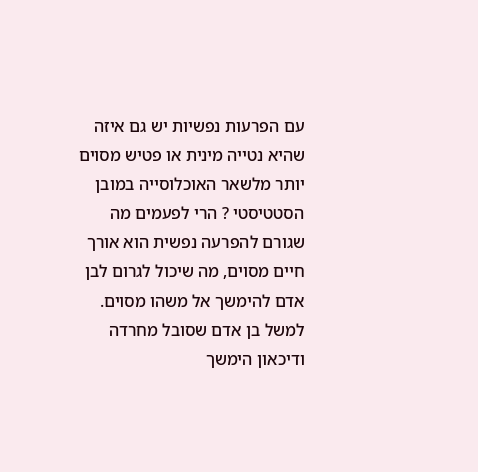עם הפרעות נפשיות יש גם איזה שהיא נטייה מינית או פטיש מסוים יותר מלשאר האוכלוסייה במובן הסטטיסטי ? הרי לפעמים מה שגורם להפרעה נפשית הוא אורך חיים מסוים, מה שיכול לגרום לבן אדם להימשך אל משהו מסוים. למשל בן אדם שסובל מחרדה ודיכאון הימשך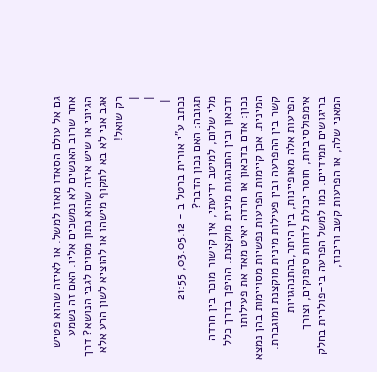גם אל עולם הסאדו מאזו למשל. או לאיזה שהוא פטיש אחר שרוב האנשים לא נמשכים אליו. האם זה נשמע הגיוני או שיש איזה שהוא נתון מסוים לגבי הנושא? דרך אגב אני לא בא לתקוף מישהו או להוציא לשון הרע אלא רק שואל!
|
|
 |
נכתב ע"י אורית ברטל ב - 03.05.12, 21:55
תגובה: האם נכון הדבר?
מלי שלום, למיטב ידיעתי, אין קישור מוכר בין חרדה ודכאון ובין התנהגות מינית מוקצנת. ההיפך בדרך כלל נכון: אדם בדכאון או חרדה יאיט מאד את פעילותו המינית. אכן קיימות הפרעות נפשיות מסויימות בהן נמצא קשר בין ההפרעה ובין פעילות מינית מוקצנת ומוגברת. הפרעות אלה מאופיינות, בין היתר,בהתנהגויות אימפולסיביות, חוסר יכולת לדחות סיפוקים, וצורך בריגושים תמידיים. כמו למשל הפרעה בי-פולרית בחלק המאני שלה, או הפרעות קשב וריכוז,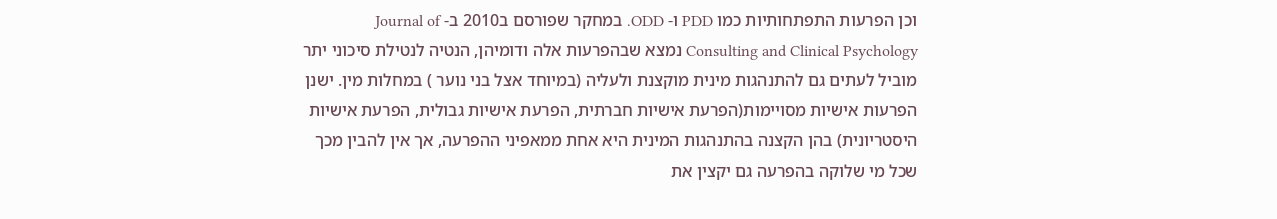וכן הפרעות התפתחותיות כמו PDD ו- ODD. במחקר שפורסם ב2010 ב- Journal of Consulting and Clinical Psychology נמצא שבהפרעות אלה ודומיהן, הנטיה לנטילת סיכוני יתר מוביל לעתים גם להתנהגות מינית מוקצנת ולעליה (במיוחד אצל בני נוער ) במחלות מין. ישנן הפרעות אישיות מסויימות(הפרעת אישיות חברתית, הפרעת אישיות גבולית, הפרעת אישיות היסטריונית) בהן הקצנה בהתנהגות המינית היא אחת ממאפיני ההפרעה, אך אין להבין מכך שכל מי שלוקה בהפרעה גם יקצין את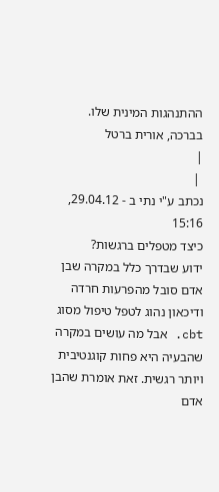ההתנהגות המינית שלו.
בברכה, אורית ברטל
|
 |
נכתב ע"י נתי ב - 29.04.12, 15:16
כיצד מטפלים ברגשות?
ידוע שבדרך כלל במקרה שבן אדם סובל מהפרעות חרדה ודיכאון נהוג לטפל טיפול מסוג cbt. אבל מה עושים במקרה שהבעיה היא פחות קוגנטיבית ויותר רגשית. זאת אומרת שהבן אדם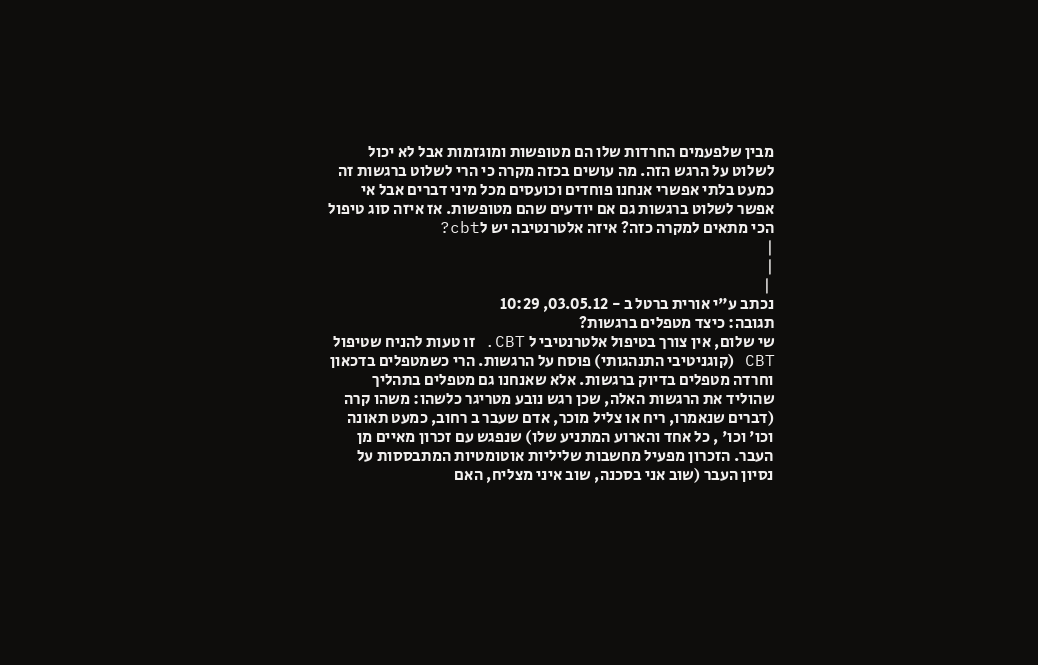מבין שלפעמים החרדות שלו הם מטופשות ומוגזמות אבל לא יכול לשלוט על הרגש הזה. מה עושים בכזה מקרה כי הרי לשלוט ברגשות זה כמעט בלתי אפשרי אנחנו פוחדים וכועסים מכל מיני דברים אבל אי אפשר לשלוט ברגשות גם אם יודעים שהם מטופשות. אז איזה סוג טיפול הכי מתאים למקרה כזה? איזה אלטרנטיבה יש לcbt?
|
|
 |
נכתב ע"י אורית ברטל ב - 03.05.12, 10:29
תגובה: כיצד מטפלים ברגשות?
שי שלום, אין צורך בטיפול אלטרנטיבי ל CBT. זו טעות להניח שטיפול CBT (קוגניטיבי התנהגותי) פוסח על הרגשות. הרי כשמטפלים בדכאון וחרדה מטפלים בדיוק ברגשות. אלא שאנחנו גם מטפלים בתהליך שהוליד את הרגשות האלה, שכן רגש נובע מטריגר כלשהו: משהו קרה (דברים שנאמרו, ריח או צליל מוכר, אדם שעבר ב רחוב, כמעט תאונה וכו' וכו' , כל אחד והארוע המתניע שלו) שנפגש עם זכרון מאיים מן העבר. הזכרון מפעיל מחשבות שליליות אוטומטיות המתבססות על נסיון העבר (שוב אני בסכנה, שוב איני מצליח, האם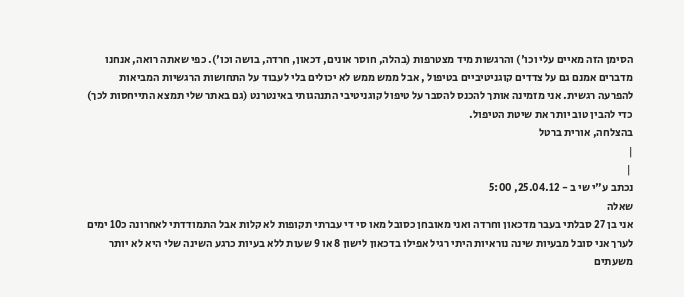הסימן הזה מאיים עלי וכו') והרגשות מיד מצטרפות (בהלה, חוסר אונים, דכאון, חרדה, בושה וכו'). כפי שאתה רואה, אנחנו מדברים אמנם גם על צדדים קוגניטיביים בטיפול , אבל ממש ממש לא יכולים בלי לעבוד על התחושות הרגשיות המביאות להפרעה רגשית. אני מזמינה אותך להכנס להסבר על טיפול קוגניטיבי התנהגותי באינטרנט (גם באתר שלי תמצא התייחסות לכך) כדי להבין טוב יותר את שיטת הטיפול.
בהצלחה, אורית ברטל
|
 |
נכתב ע"י שי ב - 25.04.12, 5:00
שאלה
אני בן 27 סבלתי בעבר מדכאון וחרדה ואני מאובחן כסובל מאו סי די עברתי תקופות לא קלות אבל התמודדתי לאחרונה כ10 ימים לערך אני סובל מבעיות שינה נוראיות היתי רגיל אפילו בדכאון לישון 8 או 9 שעות ללא בעיות כרגע השינה שלי היא לא יותר משעתים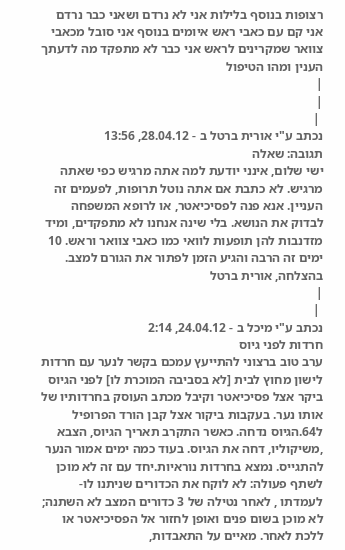רצופות בנוסף בלילות אני לא נרדם ושאני כבר נרדם אני קם עם כאבי ראש איומים בנוסף אני סובל מכאבי צוואר שמקרינים לראש אני כבר לא מתפקד מה לדעתך הענין ומהו הטיפול
|
|
 |
נכתב ע"י אורית ברטל ב - 28.04.12, 13:56
תגובה: שאלה
ישי שלום, אינני יודעת למה אתה מרגיש כפי שאתה מרגיש. לא כתבת אם אתה נוטל תרופות, לפעמים זה העניין. אנא פנה לפסיכיאטר, או לרופא המשפחה לבדוק את הנושא. בלי שינה אנחנו לא מתפקדים, ומיד מזדנבות להן תופעות לוואי כמו כאבי צוואר וראש. 10 ימים זה הרבה והגיע הזמן לפתור את הגורם למצב. בהצלחה, אורית ברטל
|
 |
נכתב ע"י מיכל ב - 24.04.12, 2:14
חרדות לפני גיוס
ערב טוב ברצוני להתייעץ עמכם בקשר לנער עם חרדות לישון מחוץ לבית [לא בסביבה המוכרת לו] לפני הגיוס ביקר אצל פסיכיאטר וקיבל מכתב העוסק בחרדותיו של אותו נער. בעקבות ביקור אצל קבן הורד הפרופיל ל64.הגיוס נדחה. כאשר התקרב תאריך הגיוס, הצבא ,משיקוליו, דחה את הגיוס. בעוד כמה ימים אמור הנער להתגייס. נמצא בחרדות נוראיות.יחד עם זה לא מוכן לשתף פעולה: לא לוקח את הכדורים שניתנו לו- לעמדתו , לאחר נטילה של 3 כדורים המצב לא השתנה; לא מוכן בשום פנים ואופן לחזור אל הפסיכיאטר או ללכת לאחר. מאיים על התאבדות,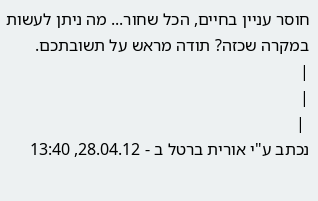חוסר עניין בחיים, הכל שחור... מה ניתן לעשות במקרה שכזה? תודה מראש על תשובתכם.
|
|
 |
נכתב ע"י אורית ברטל ב - 28.04.12, 13:40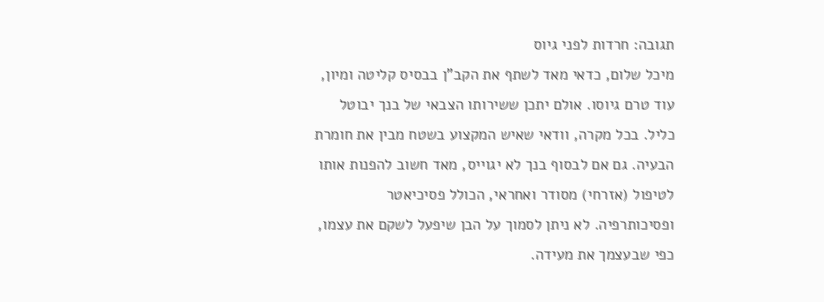תגובה: חרדות לפני גיוס
מיכל שלום, כדאי מאד לשתף את הקב"ן בבסיס קליטה ומיון, עוד טרם גיוסו. אולם יתכן ששירותו הצבאי של בנך יבוטל כליל. בכל מקרה, וודאי שאיש המקצוע בשטח מבין את חומרת הבעיה. גם אם לבסוף בנך לא יגוייס, מאד חשוב להפנות אותו לטיפול (אזרחי) מסודר ואחראי, הכולל פסיכיאטר ופסיכותרפיה. לא ניתן לסמוך על הבן שיפעל לשקם את עצמו, כפי שבעצמך את מעידה.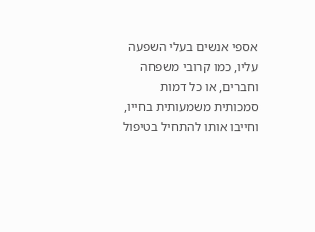אספי אנשים בעלי השפעה עליו, כמו קרובי משפחה וחברים, או כל דמות סמכותית משמעותית בחייו, וחייבו אותו להתחיל בטיפול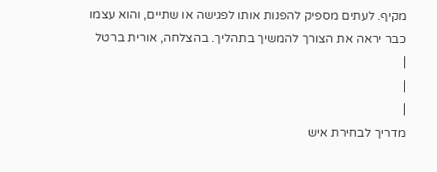מקיף. לעתים מספיק להפנות אותו לפגישה או שתיים, והוא עצמו כבר יראה את הצורך להמשיך בתהליך. בהצלחה, אורית ברטל
|
|
|
מדריך לבחירת איש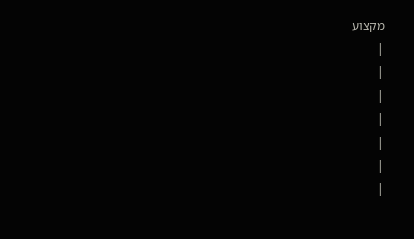מקצוע
|
|
|
|
|
|
|